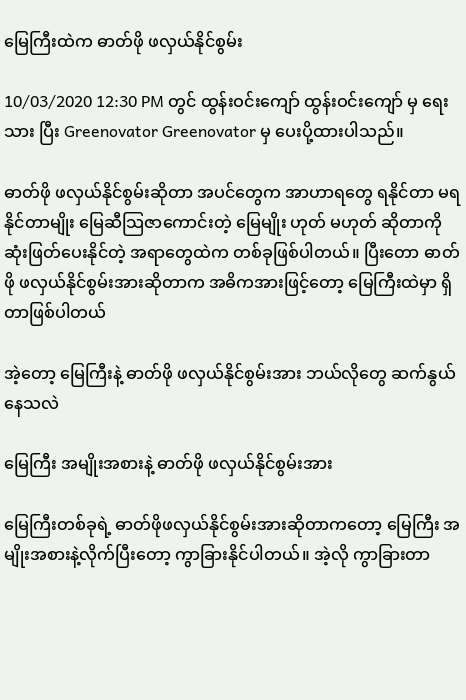မြေကြီးထဲက ဓာတ်ဖို ဖလှယ်နိုင်စွမ်း

10/03/2020 12:30 PM တွင် ထွန်းဝင်းကျော် ထွန်းဝင်းကျော် မှ ရေးသား ပြီး Greenovator Greenovator မှ ပေးပို့ထားပါသည်။

ဓာတ်ဖို ဖလှယ်နိုင်စွမ်းဆိုတာ အပင်တွေက အာဟာရတွေ ရနိုင်တာ မရနိုင်တာမျိုး မြေဆီသြဇာကောင်းတဲ့ မြေမျိုး ဟုတ် မဟုတ် ဆိုတာကို ဆုံးဖြတ်ပေးနိုင်တဲ့ အရာတွေထဲက တစ်ခုဖြစ်ပါတယ်။ ပြီးတော ဓာတ်ဖို ဖလှယ်နိုင်စွမ်းအားဆိုတာက အဓိကအားဖြင့်တော့ မြေကြီးထဲမှာ ရှိတာဖြစ်ပါတယ်

အဲ့တော့ မြေကြီးနဲ့ ဓာတ်ဖို ဖလှယ်နိုင်စွမ်းအား ဘယ်လိုတွေ ဆက်နွယ်နေသလဲ

မြေကြီး အမျိုးအစားနဲ့ ဓာတ်ဖို ဖလှယ်နိုင်စွမ်းအား

မြေကြီးတစ်ခုရဲ့ ဓာတ်ဖိုဖလှယ်နိုင်စွမ်းအားဆိုတာကတော့ မြေကြီး အမျိုးအစားနဲ့လိုက်ပြီးတော့ ကွာခြားနိုင်ပါတယ်။ အဲ့လို ကွာခြားတာ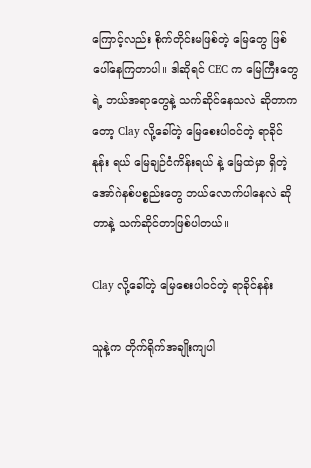ကြောင့်လည်း စိုက်တိုင်းမဖြစ်တဲ့ မြေတွေ ဖြစ်ပေါ်နေကြတာပါ။ ဒါဆိုရင် CEC က မြေကြီးတွေရဲ့ ဘယ်အရာတွေနဲ့ သက်ဆိုင်နေသလဲ ဆိုတာကတော့ Clay လို့ခေါ်တဲ့ မြေစေးပါဝင်တဲ့ ရာခိုင်နုန်း ရယ် မြေချဉ်ငံကိန်းရယ် နဲ့ မြေထဲမှာ ရှိတဲ့ အော်ဂဲနစ်ပစ္စည်းတွေ ဘယ်လောက်ပါနေလဲ ဆိုတာနဲ့ သက်ဆိုင်တာဖြစ်ပါတယ်။

Clay လို့ခေါ်တဲ့ မြေစေးပါဝင်တဲ့ ရာခိုင်နန်း

သူနဲ့က တိုက်ရိုက်အချိုးကျပါ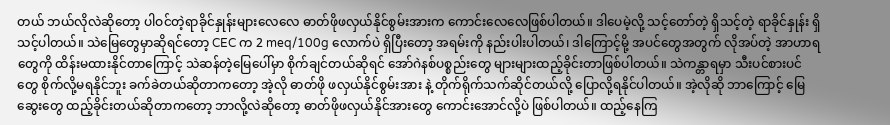တယ် ဘယ်လိုလဲဆိုတော့ ပါဝင်တဲ့ရာခိုင်နှုန်းများလေလေ ဓာတ်ဖိုဖလှယ်နိုင်စွမ်းအားက ကောင်းလေလေဖြစ်ပါတယ်။ ဒါပေမဲ့လို့ သင့်တော်တဲ့ ရှိသင့်တဲ့ ရာခိုင်နှုန်း ရှိသင့်ပါတယ်။ သဲမြေတွေမှာဆိုရင်တော့ CEC က 2 meq/100g လောက်ပဲ ရှိပြီးတော့ အရမ်းကို နည်းပါးပါတယ်၊ ဒါကြောင့်မို့ အပင်တွေအတွက် လိုအပ်တဲ့ အာဟာရတွေကို ထိန်းမထားနိုင်တာကြောင့် သဲဆန်တဲ့မြေပေါ်မှာ စိုက်ချင်တယ်ဆိုရင် အော်ဂဲနစ်ပစ္စည်းတွေ များများထည့်ခိုင်းတာဖြစ်ပါတယ်။ သဲကန္တာရမှာ သီးပင်စားပင်တွေ စိုက်လို့မရနိုင်ဘူး ခက်ခဲတယ်ဆိုတာကတော့ အဲ့လို ဓာတ်ဖို ဖလှယ်နိုင်စွမ်းအား နဲ့ တိုက်ရိုက်သက်ဆိုင်တယ်လို့ ပြောလို့ရနိုင်ပါတယ်။ အဲ့လိုဆို ဘာကြောင့် မြေဆွေးတွေ ထည့်ခိုင်းတယ်ဆိုတာကတော့ ဘာလို့လဲဆိုတော့ ဓာတ်ဖိုဖလှယ်နိုင်အားတွေ ကောင်းအောင်လို့ပဲ ဖြစ်ပါတယ်။ ထည့်နေကြ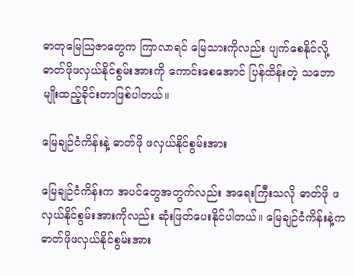ဓာတုမြေသြဇာတွေက ကြာလာရင် မြေသားကိုလည်း ပျက်စေနိုင်လို့ ဓာတ်ဖိုဖလှယ်နိုင်စွမ်းအားကို ကောင်းစေအောင် ပြန်ထိန်းတဲ့ သဘောမျိုးထည့်ခိုင်းတာဖြစ်ပါတယ်။

မြေချဉ်ငံကိန်းနဲ့ ဓာတ်ဖို ဖလှယ်နိုင်စွမ်းအား

မြေချဉ်ငံကိန်းက အပင်တွေအတွက်လည်း အရေးကြီးသလို ဓာတ်ဖို ဖလှယ်နိုင်စွမ်းအားကိုလည်း ဆုံးဖြတ်ပေးနိုင်ပါတယ်။ မြေချဉ်ငံကိန်းနဲ့က ဓာတ်ဖိုဖလှယ်နိုင်စွမ်းအား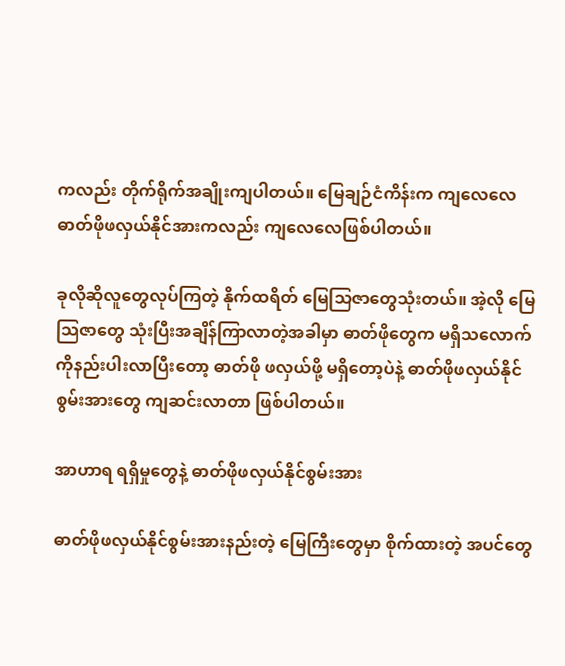ကလည်း တိုက်ရိုက်အချိုးကျပါတယ်။ မြေချဉ်ငံကိန်းက ကျလေလေ ဓာတ်ဖိုဖလှယ်နိုင်အားကလည်း ကျလေလေဖြစ်ပါတယ်။

ခုလိုဆိုလူတွေလုပ်ကြတဲ့ နိုက်ထရိတ် မြေသြဇာတွေသုံးတယ်။ အဲ့လို မြေသြဇာတွေ သုံးပြီးအချိန်ကြာလာတဲ့အခါမှာ ဓာတ်ဖိုတွေက မရှိသလောက်ကိုနည်းပါးလာပြီးတော့ ဓာတ်ဖို ဖလှယ်ဖို့ မရှိတော့ပဲနဲ့ ဓာတ်ဖိုဖလှယ်နိုင်စွမ်းအားတွေ ကျဆင်းလာတာ ဖြစ်ပါတယ်။

အာဟာရ ရရှိမှုတွေနဲ့ ဓာတ်ဖိုဖလှယ်နိုင်စွမ်းအား

ဓာတ်ဖိုဖလှယ်နိုင်စွမ်းအားနည်းတဲ့ မြေကြီးတွေမှာ စိုက်ထားတဲ့ အပင်တွေ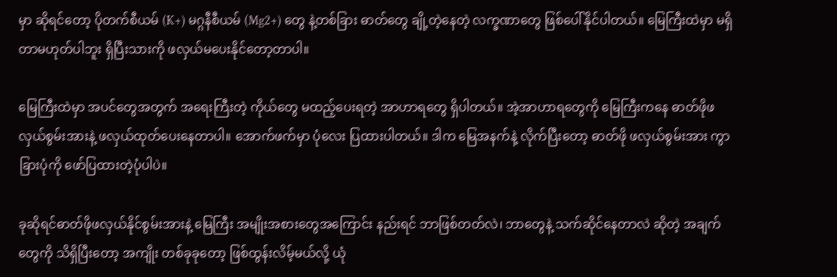မှာ ဆိုရင်တော့ ပိုတက်စီယမ် (K+) မဂ္ဂနီစီယမ် (Mg2+) တွေ နဲ့တစ်ခြား ဓာတ်တွေ ချို့တဲ့နေတဲ့ လက္ခဏာတွေ ဖြစ်ပေါ်နိုင်ပါတယ်။ မြေကြီးထဲမှာ မရှိတာမဟုတ်ပါဘူး ရှိပြီးသားကို ဖလှယ်မပေးနိုင်တော့တာပါ။

မြေကြီးထဲမှာ အပင်တွေအတွက် အရေးကြီးတဲ့ ကိုယ်တွေ မထည့်ပေးရတဲ့ အာဟာရတွေ ရှိပါတယ်။ အဲ့အာဟာရတွေကို မြေကြီးကနေ ဓာတ်ဖိုဖလှယ်စွမ်းအားနဲ့ ဖလှယ်ထုတ်ပေးနေတာပါ။ အောက်ဖက်မှာ ပုံလေး ပြထားပါတယ်။ ဒါက မြေအနက်နဲ့ လိုက်ပြီးတော့ ဓာတ်ဖို ဖလှယ်စွမ်းအား ကွာခြားပုံကို ဖော်ပြထားတဲ့ပုံပါပဲ။

ခုဆိုရင်ဓာတ်ဖိုဖလှယ်နိုင်စွမ်းအားနဲ့ မြေကြီး အမျိုးအစားတွေအကြောင်း နည်းရင် ဘာဖြစ်တတ်လဲ၊ ဘာတွေနဲ့ သက်ဆိုင်နေတာလဲ ဆိုတဲ့ အချက်တွေကို သိရှိပြီးတော့ အကျိုး တစ်ခုခုတော့ ဖြစ်ထွန်းလိမ့်မယ်လို့ ယုံ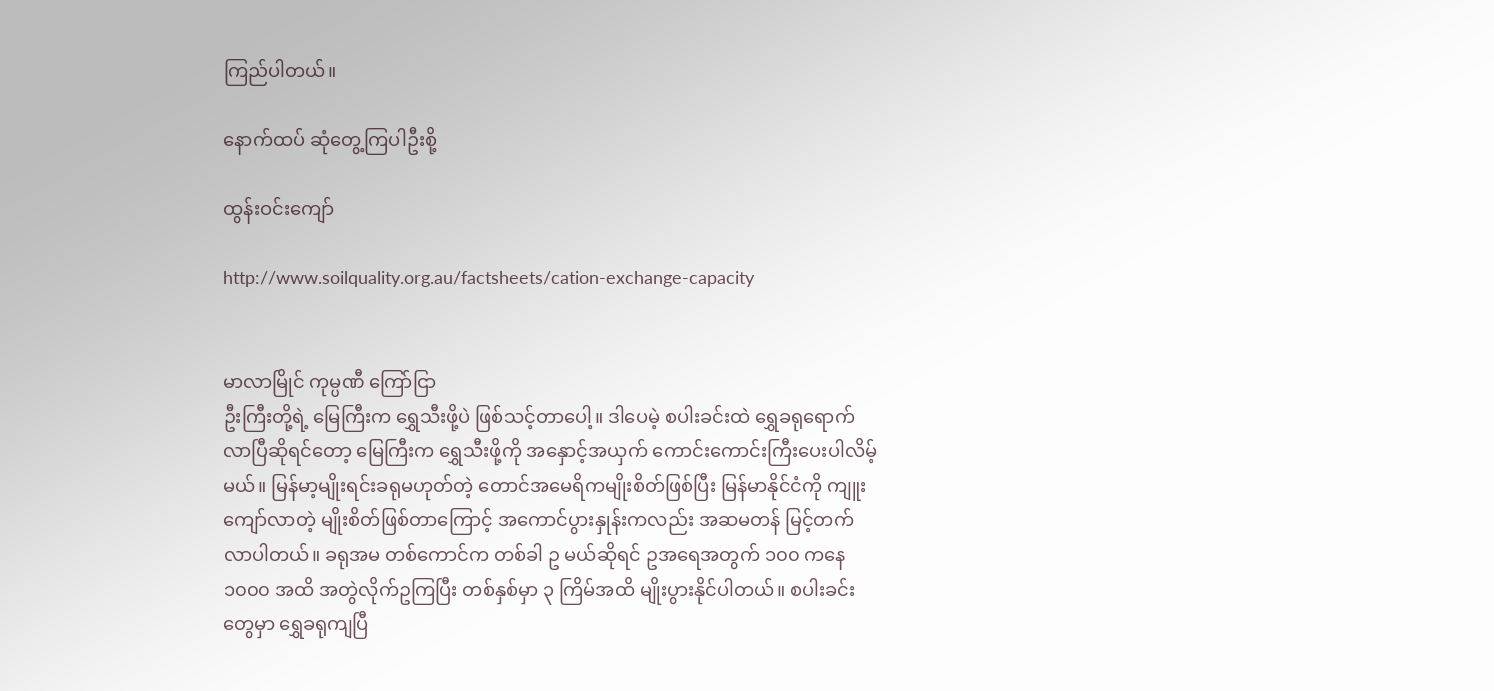ကြည်ပါတယ်။

နောက်ထပ် ဆုံတွေ့ကြပါဦးစို့

ထွန်းဝင်းကျော်

http://www.soilquality.org.au/factsheets/cation-exchange-capacity


မာလာမြိုင် ကုမ္ပဏီ ကြော်ငြာ
ဦးကြီးတို့ရဲ့ မြေကြီးက ရွှေသီးဖို့ပဲ ဖြစ်သင့်တာပေါ့။ ဒါပေမဲ့ စပါးခင်းထဲ ရွှေခရုရောက်လာပြီဆိုရင်တော့ မြေကြီးက ရွှေသီးဖို့ကို အနှောင့်အယှက် ကောင်းကောင်းကြီးပေးပါလိမ့်မယ်။ မြန်မာ့မျိုးရင်းခရုမဟုတ်တဲ့ တောင်အမေရိကမျိုးစိတ်ဖြစ်ပြီး မြန်မာနိုင်ငံကို ကျူးကျော်လာတဲ့ မျိုးစိတ်ဖြစ်တာကြောင့် အကောင်ပွားနှုန်းကလည်း အဆမတန် မြင့်တက်လာပါတယ်။ ခရုအမ တစ်ကောင်က တစ်ခါ ဥ မယ်ဆိုရင် ဥအရေအတွက် ၁၀၀ ကနေ ၁၀၀၀ အထိ အတွဲလိုက်ဥကြပြီး တစ်နှစ်မှာ ၃ ကြိမ်အထိ မျိုးပွားနိုင်ပါတယ်။ စပါးခင်းတွေမှာ ရွှေခရုကျပြီ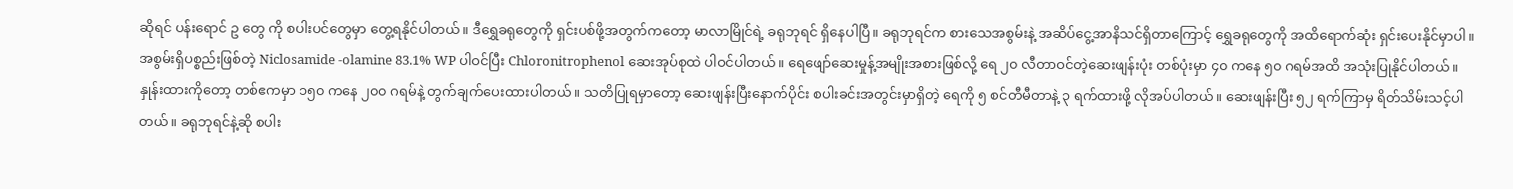ဆိုရင် ပန်းရောင် ဥ တွေ ကို စပါးပင်တွေမှာ တွေ့ရနိုင်ပါတယ်။ ဒီရွှေခရုတွေကို ရှင်းပစ်ဖို့အတွက်ကတော့ မာလာမြိုင်ရဲ့ ခရုဘုရင် ရှိနေပါပြီ။ ခရုဘုရင်က စားသေအစွမ်းနဲ့ အဆိပ်ငွေ့အာနိသင်ရှိတာကြောင့် ရွှေခရုတွေကို အထိရောက်ဆုံး ရှင်းပေးနိုင်မှာပါ။ အစွမ်းရှိပစ္စည်းဖြစ်တဲ့ Niclosamide -olamine 83.1% WP ပါဝင်ပြီး Chloronitrophenol ဆေးအုပ်စုထဲ ပါဝင်ပါတယ်။ ရေဖျော်ဆေးမှုန့်အမျိုးအစားဖြစ်လို့ ရေ ၂၀ လီတာဝင်တဲ့ဆေးဖျန်းပုံး တစ်ပုံးမှာ ၄၀ ကနေ ၅၀ ဂရမ်အထိ အသုံးပြုနိုင်ပါတယ်။ နှုန်းထားကိုတော့ တစ်ဧကမှာ ၁၅၀ ကနေ ၂၀၀ ဂရမ်နဲ့ တွက်ချက်ပေးထားပါတယ်။ သတိပြုရမှာတော့ ဆေးဖျန်းပြီးနောက်ပိုင်း စပါးခင်းအတွင်းမှာရှိတဲ့ ရေကို ၅ စင်တီမီတာနဲ့ ၃ ရက်ထားဖို့ လိုအပ်ပါတယ်။ ဆေးဖျန်းပြီး ၅၂ ရက်ကြာမှ ရိတ်သိမ်းသင့်ပါတယ်။ ခရုဘုရင်နဲ့ဆို စပါး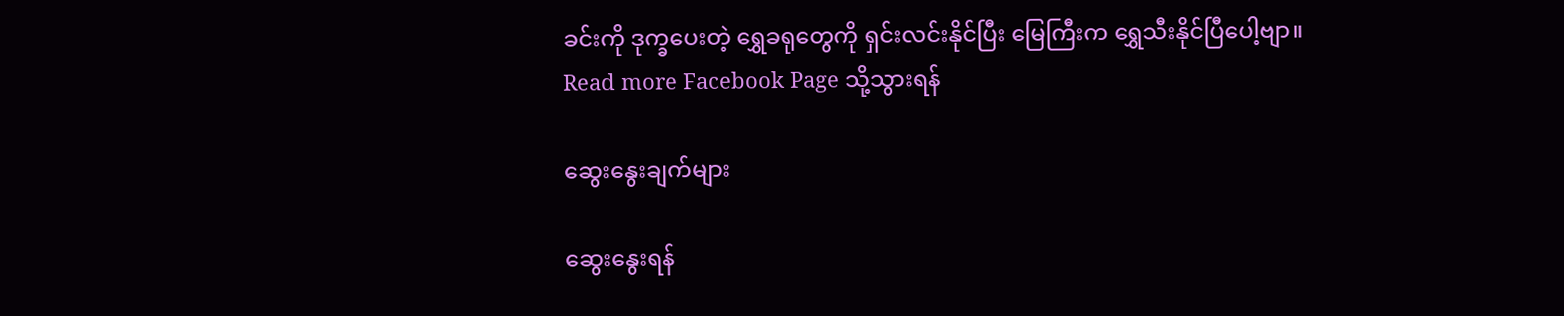ခင်းကို ဒုက္ခပေးတဲ့ ရွှေခရုတွေကို ရှင်းလင်းနိုင်ပြီး မြေကြီးက ရွှေသီးနိုင်ပြီပေါ့ဗျာ။
Read more Facebook Page သို့သွားရန်

ဆွေးနွေးချက်များ

ဆွေးနွေးရန်